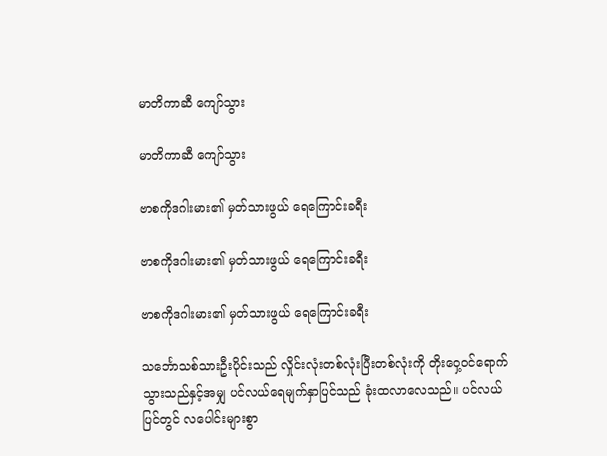မာတိကာဆီ ကျော်သွား

မာတိကာဆီ ကျော်သွား

ဗာစကိုဒဂါးမား၏ မှတ်သားဖွယ် ရေကြောင်းခရီး

ဗာစကိုဒဂါးမား၏ မှတ်သားဖွယ် ရေကြောင်းခရီး

ဗာစကိုဒဂါးမား၏ မှတ်သားဖွယ် ရေကြောင်းခရီး

သင်္ဘောသစ်သားဦးပိုင်းသည် လှိုင်းလုံးတစ်လုံးပြီးတစ်လုံးကို တိုးဝှေ့ဝင်ရောက်သွားသည်နှင့်အမျှ ပင်လယ်ရေမျက်နှာပြင်သည် ခုံးထလာလေသည်။ ပင်လယ်ပြင်တွင် လပေါင်းများစွာ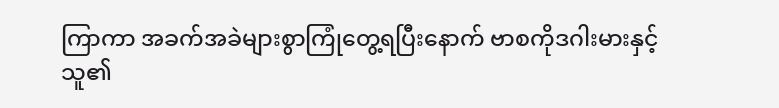ကြာကာ အခက်အခဲများစွာကြုံတွေ့ရပြီးနောက် ဗာစကိုဒဂါးမားနှင့် သူ၏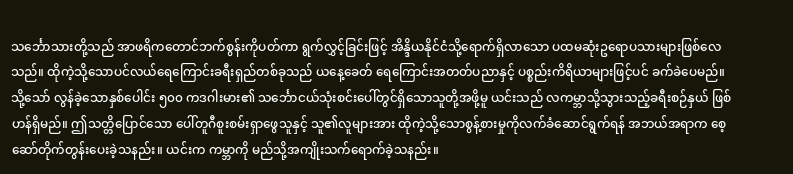သင်္ဘောသားတို့သည် အာဖရိကတောင်ဘက်စွန်းကိုပတ်ကာ ရွက်လွှင့်ခြင်းဖြင့် အိန္ဒိယနိုင်ငံသို့ရောက်ရှိလာသော ပထမဆုံးဥရောပသားများဖြစ်လေသည်။ ထိုကဲ့သို့သောပင်လယ်ရေကြောင်းခရီးရှည်တစ်ခုသည် ယနေ့ခေတ် ရေကြောင်းအတတ်ပညာနှင့် ပစ္စည်းကိရိယာများဖြင့်ပင် ခက်ခဲပေမည်။ သို့သော် လွန်ခဲ့သောနှစ်ပေါင်း ၅၀၀ ကဒဂါးမား၏ သင်္ဘောငယ်သုံးစင်းပေါ်တွင်ရှိသောသူတို့အဖို့မူ ယင်းသည် လကမ္ဘာသို့သွားသည့်ခရီးစဉ်နှယ် ဖြစ်ဟန်ရှိမည်။ ဤသတ္တိပြောင်သော ပေါ်တူဂီစူးစမ်းရှာဖွေသူနှင့် သူ၏လူများအား ထိုကဲ့သို့သောစွန့်စားမှုကိုလက်ခံဆောင်ရွက်ရန် အဘယ်အရာက စေ့ဆော်တိုက်တွန်းပေးခဲ့သနည်း။ ယင်းက ကမ္ဘာကို မည်သို့အကျိုးသက်ရောက်ခဲ့သနည်း။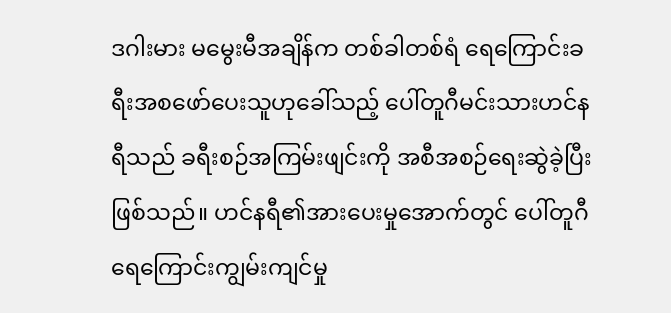ဒဂါးမား မမွေးမီအချိန်က တစ်ခါတစ်ရံ ရေကြောင်းခရီးအစဖော်ပေးသူဟုခေါ်သည့် ပေါ်တူဂီမင်းသားဟင်နရီသည် ခရီးစဉ်အကြမ်းဖျင်းကို အစီအစဉ်ရေးဆွဲခဲ့ပြီးဖြစ်သည်။ ဟင်နရီ၏အားပေးမှုအောက်တွင် ပေါ်တူဂီရေကြောင်းကျွမ်းကျင်မှု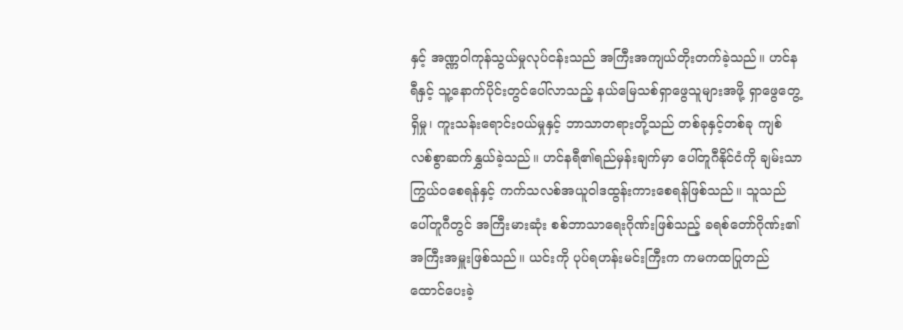နှင့် အဏ္ဏဝါကုန်သွယ်မှုလုပ်ငန်းသည် အကြီးအကျယ်တိုးတက်ခဲ့သည်။ ဟင်နရီနှင့် သူ့နောက်ပိုင်းတွင်ပေါ်လာသည့် နယ်မြေသစ်ရှာဖွေသူများအဖို့ ရှာဖွေတွေ့ရှိမှု၊ ကူးသန်းရောင်းဝယ်မှုနှင့် ဘာသာတရားတို့သည် တစ်ခုနှင့်တစ်ခု ကျစ်လစ်စွာဆက်နွှယ်ခဲ့သည်။ ဟင်နရီ၏ရည်မှန်းချက်မှာ ပေါ်တူဂီနိုင်ငံကို ချမ်းသာကြွယ်ဝစေရန်နှင့် ကက်သလစ်အယူဝါဒထွန်းကားစေရန်ဖြစ်သည်။ သူသည် ပေါ်တူဂီတွင် အကြီးမားဆုံး စစ်ဘာသာရေးဂိုဏ်းဖြစ်သည့် ခရစ်တော်ဂိုဏ်း၏ အကြီးအမှူးဖြစ်သည်။ ယင်းကို ပုပ်ရဟန်းမင်းကြီးက ကမကထပြုတည်ထောင်ပေးခဲ့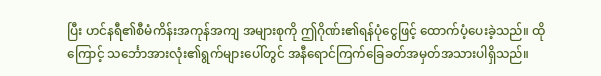ပြီး ဟင်နရီ၏စီမံကိန်းအကုန်အကျ အများစုကို ဤဂိုဏ်း၏ရန်ပုံငွေဖြင့် ထောက်ပံ့ပေးခဲ့သည်။ ထိုကြောင့် သင်္ဘောအားလုံး၏ရွက်များပေါ်တွင် အနီရောင်ကြက်ခြေခတ်အမှတ်အသားပါရှိသည်။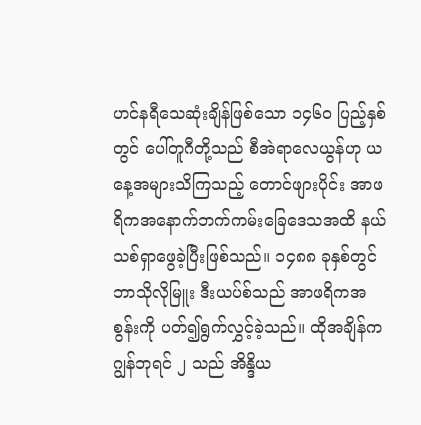ဟင်နရီသေဆုံးချိန်ဖြစ်သော ၁၄၆၀ ပြည့်နှစ်တွင် ပေါ်တူဂီတို့သည် စီအဲရာလေယွန်ဟု ယနေ့အများသိကြသည့် တောင်ဖျားပိုင်း အာဖရိကအနောက်ဘက်ကမ်းခြေဒေသအထိ နယ်သစ်ရှာဖွေခဲ့ပြီးဖြစ်သည်။ ၁၄၈၈ ခုနှစ်တွင် ဘာသိုလိုမြူး ဒီးယပ်စ်သည် အာဖရိကအစွန်းကို ပတ်၍ရွက်လွှင့်ခဲ့သည်။ ထိုအချိန်က ဂျွန်ဘုရင် ၂ သည် အိန္ဒိယ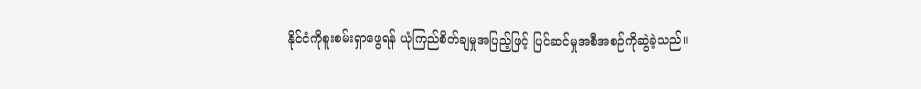နိုင်ငံကိုစူးစမ်းရှာဖွေရန် ယုံကြည်စိတ်ချမှုအပြည့်ဖြင့် ပြင်ဆင်မှုအစီအစဉ်ကိုဆွဲခဲ့သည်။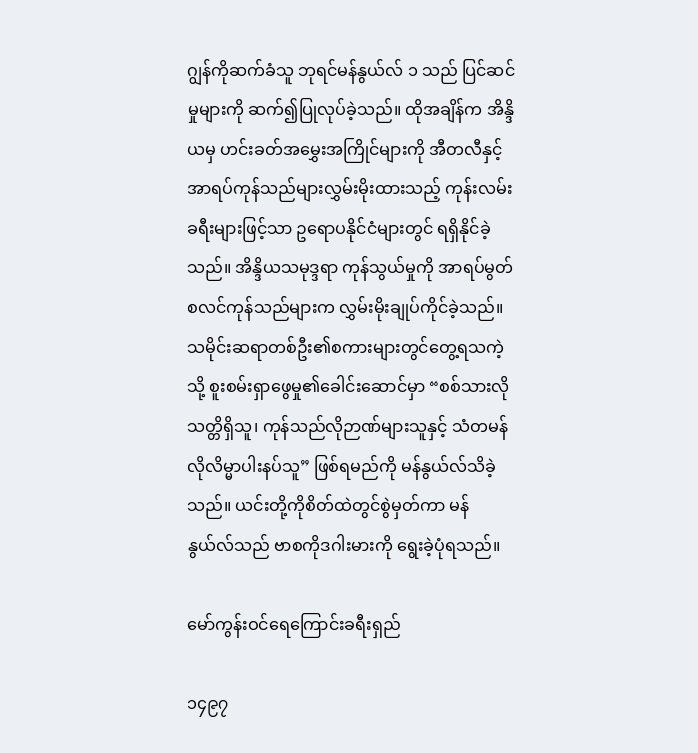ဂျွန်ကိုဆက်ခံသူ ဘုရင်မန်နွယ်လ် ၁ သည် ပြင်ဆင်မှုများကို ဆက်၍ပြုလုပ်ခဲ့သည်။ ထိုအချိန်က အိန္ဒိယမှ ဟင်းခတ်အမွှေးအကြိုင်များကို အီတလီနှင့် အာရပ်ကုန်သည်များလွှမ်းမိုးထားသည့် ကုန်းလမ်းခရီးများဖြင့်သာ ဥရောပနိုင်ငံများတွင် ရရှိနိုင်ခဲ့သည်။ အိန္ဒိယသမုဒ္ဒရာ ကုန်သွယ်မှုကို အာရပ်မွတ်စလင်ကုန်သည်များက လွှမ်းမိုးချုပ်ကိုင်ခဲ့သည်။ သမိုင်းဆရာတစ်ဦး၏စကားများတွင်တွေ့ရသကဲ့သို့ စူးစမ်းရှာဖွေမှု၏ခေါင်းဆောင်မှာ “စစ်သားလိုသတ္တိရှိသူ၊ ကုန်သည်လိုဉာဏ်များသူနှင့် သံတမန်လိုလိမ္မာပါးနပ်သူ” ဖြစ်ရမည်ကို မန်နွယ်လ်သိခဲ့သည်။ ယင်းတို့ကိုစိတ်ထဲတွင်စွဲမှတ်ကာ မန်နွယ်လ်သည် ဗာစကိုဒဂါးမားကို ရွေးခဲ့ပုံရသည်။

မော်ကွန်းဝင်ရေကြောင်းခရီးရှည်

၁၄၉၇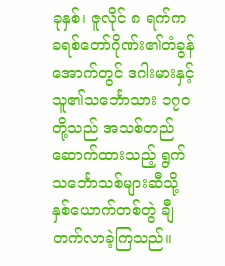ခုနှစ်၊ ဇူလိုင် ၈ ရက်က ခရစ်တော်ဂိုဏ်း၏တံခွန်အောက်တွင် ဒဂါးမားနှင့် သူ၏သင်္ဘောသား ၁၇၀ တို့သည် အသစ်တည်ဆောက်ထားသည့် ရွက်သင်္ဘောသစ်များဆီသို့ နှစ်ယောက်တစ်တွဲ ချီတက်လာခဲ့ကြသည်။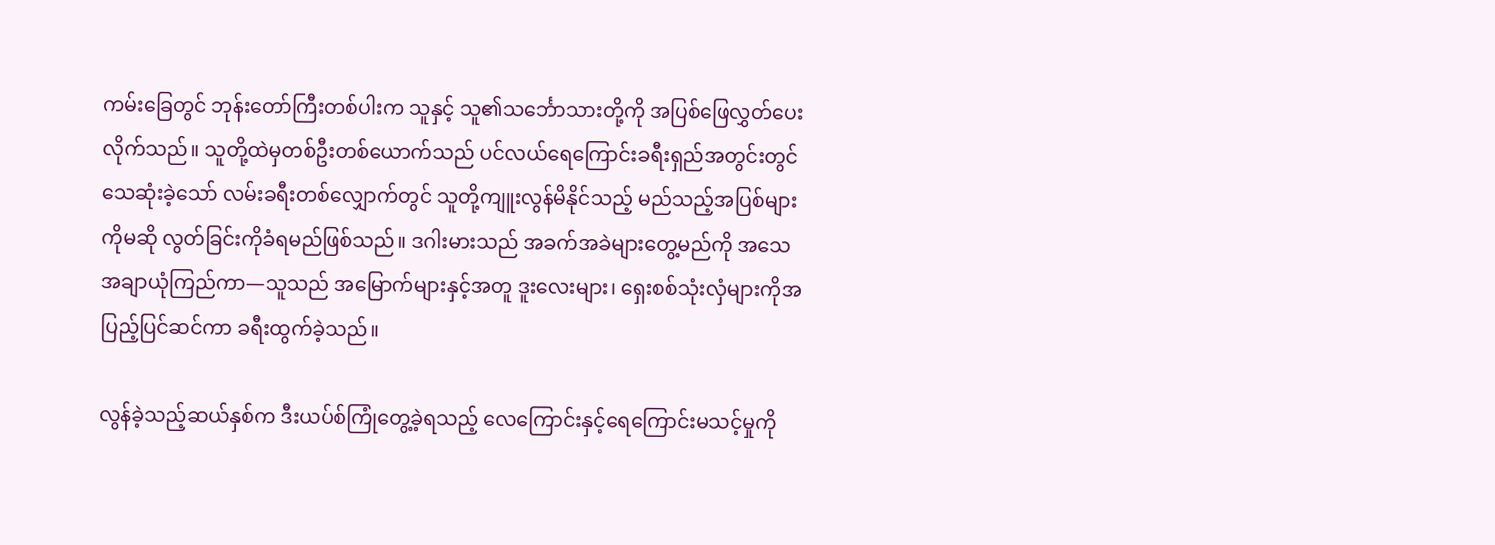ကမ်းခြေတွင် ဘုန်းတော်ကြီးတစ်ပါးက သူနှင့် သူ၏သင်္ဘောသားတို့ကို အပြစ်ဖြေလွှတ်ပေးလိုက်သည်။ သူတို့ထဲမှတစ်ဦးတစ်ယောက်သည် ပင်လယ်ရေကြောင်းခရီးရှည်အတွင်းတွင် သေဆုံးခဲ့သော် လမ်းခရီးတစ်လျှောက်တွင် သူတို့ကျူးလွန်မိနိုင်သည့် မည်သည့်အပြစ်များကိုမဆို လွတ်ခြင်းကိုခံရမည်ဖြစ်သည်။ ဒဂါးမားသည် အခက်အခဲများတွေ့မည်ကို အသေအချာယုံကြည်ကာ—သူသည် အမြောက်များနှင့်အတူ ဒူးလေးများ၊ ရှေးစစ်သုံးလှံများကိုအပြည့်ပြင်ဆင်ကာ ခရီးထွက်ခဲ့သည်။

လွန်ခဲ့သည့်ဆယ်နှစ်က ဒီးယပ်စ်ကြုံတွေ့ခဲ့ရသည့် လေကြောင်းနှင့်ရေကြောင်းမသင့်မှုကို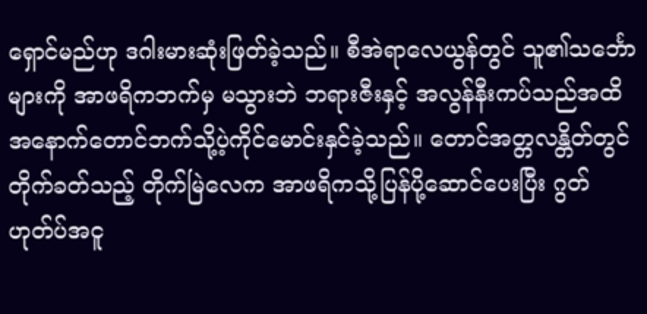ရှောင်မည်ဟု ဒဂါးမားဆုံးဖြတ်ခဲ့သည်။ စီအဲရာလေယွန်တွင် သူ၏သင်္ဘောများကို အာဖရိကဘက်မှ မသွားဘဲ ဘရားဇီးနှင့် အလွန်နီးကပ်သည်အထိ အနောက်တောင်ဘက်သို့ပဲ့ကိုင်မောင်းနှင်ခဲ့သည်။ တောင်အတ္တလန္တိတ်တွင်တိုက်ခတ်သည့် တိုက်မြဲလေက အာဖရိကသို့ပြန်ပို့ဆောင်ပေးပြီး ဂွတ်ဟုတ်ပ်အငူ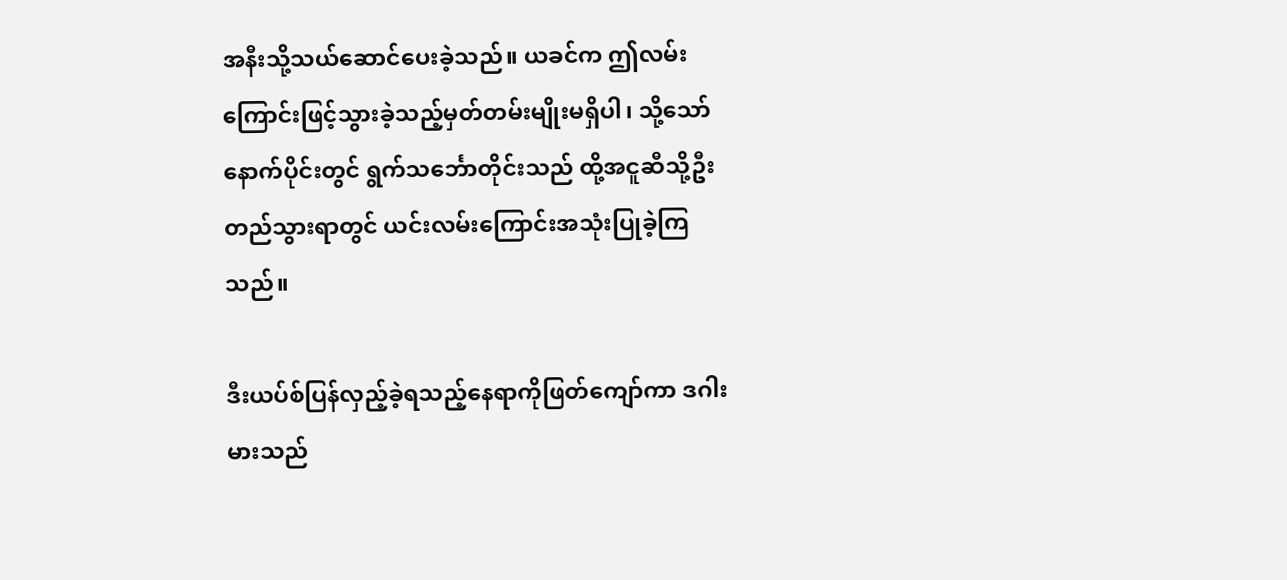အနီးသို့သယ်ဆောင်ပေးခဲ့သည်။ ယခင်က ဤလမ်းကြောင်းဖြင့်သွားခဲ့သည့်မှတ်တမ်းမျိုးမရှိပါ၊ သို့သော် နောက်ပိုင်းတွင် ရွက်သင်္ဘောတိုင်းသည် ထို့အငူဆီသို့ဦးတည်သွားရာတွင် ယင်းလမ်းကြောင်းအသုံးပြုခဲ့ကြသည်။

ဒီးယပ်စ်ပြန်လှည့်ခဲ့ရသည့်နေရာကိုဖြတ်ကျော်ကာ ဒဂါးမားသည်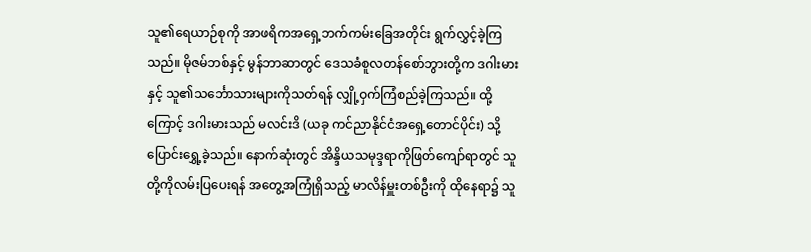သူ၏ရေယာဉ်စုကို အာဖရိကအရှေ့ဘက်ကမ်းခြေအတိုင်း ရွက်လွှင့်ခဲ့ကြသည်။ မိုဇမ်ဘစ်နှင့် မွန်ဘာဆာတွင် ဒေသခံစူလတန်စော်ဘွားတို့က ဒဂါးမားနှင့် သူ၏သင်္ဘောသားများကိုသတ်ရန် လျှို့ဝှက်ကြံစည်ခဲ့ကြသည်။ ထို့ကြောင့် ဒဂါးမားသည် မလင်းဒိ (ယခု ကင်ညာနိုင်ငံအရှေ့တောင်ပိုင်း) သို့ပြောင်းရွှေ့ခဲ့သည်။ နောက်ဆုံးတွင် အိန္ဒိယသမုဒ္ဒရာကိုဖြတ်ကျော်ရာတွင် သူတို့ကိုလမ်းပြပေးရန် အတွေ့အကြုံရှိသည့် မာလိန်မှူးတစ်ဦးကို ထိုနေရာ၌ သူ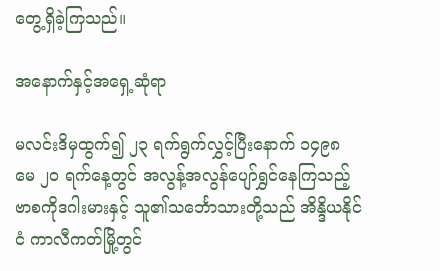တွေ့ရှိခဲ့ကြသည်။

အနောက်နှင့်အရှေ့ဆုံရာ

မလင်းဒိမှထွက်၍ ၂၃ ရက်ရွက်လွှင့်ပြီးနောက် ၁၄၉၈ မေ ၂၀ ရက်နေ့တွင် အလွန့်အလွန်ပျော်ရွှင်နေကြသည့် ဗာစကိုဒဂါးမားနှင့် သူ၏သင်္ဘောသားတို့သည် အိန္ဒိယနိုင်ငံ ကာလီကတ်မြို့တွင်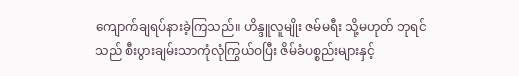ကျောက်ချရပ်နားခဲ့ကြသည်။ ဟိန္ဒူလူမျိုး ဇမ်မရီး သို့မဟုတ် ဘုရင်သည် စီးပွားချမ်းသာကုံလုံကြွယ်ဝပြီး ဇိမ်ခံပစ္စည်းများနှင့်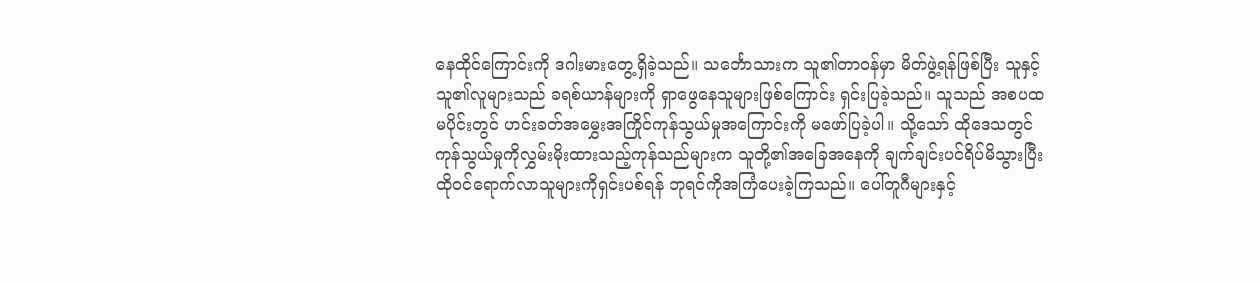နေထိုင်ကြောင်းကို ဒဂါးမားတွေ့ရှိခဲ့သည်။ သင်္ဘောသားက သူ၏တာဝန်မှာ မိတ်ဖွဲ့ရန်ဖြစ်ပြီး သူနှင့်သူ၏လူများသည် ခရစ်ယာန်များကို ရှာဖွေနေသူများဖြစ်ကြောင်း ရှင်းပြခဲ့သည်။ သူသည် အစပထမပိုင်းတွင် ဟင်းခတ်အမွှေးအကြိုင်ကုန်သွယ်မှုအကြောင်းကို မဖော်ပြခဲ့ပါ။ သို့သော် ထိုဒေသတွင် ကုန်သွယ်မှုကိုလွှမ်းမိုးထားသည့်ကုန်သည်များက သူတို့၏အခြေအနေကို ချက်ချင်းပင်ရိပ်မိသွားပြီး ထိုဝင်ရောက်လာသူများကိုရှင်းပစ်ရန် ဘုရင်ကိုအကြံပေးခဲ့ကြသည်။ ပေါ်တူဂီများနှင့်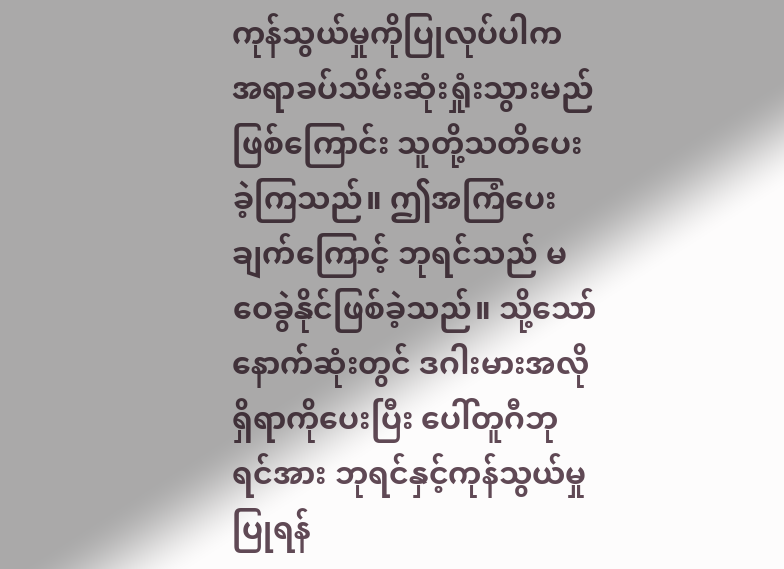ကုန်သွယ်မှုကိုပြုလုပ်ပါက အရာခပ်သိမ်းဆုံးရှုံးသွားမည်ဖြစ်ကြောင်း သူတို့သတိပေးခဲ့ကြသည်။ ဤအကြံပေးချက်ကြောင့် ဘုရင်သည် မဝေခွဲနိုင်ဖြစ်ခဲ့သည်။ သို့သော် နောက်ဆုံးတွင် ဒဂါးမားအလိုရှိရာကိုပေးပြီး ပေါ်တူဂီဘုရင်အား ဘုရင်နှင့်ကုန်သွယ်မှုပြုရန်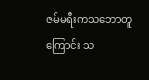ဇမ်မရီးကသဘောတူကြောင်း သ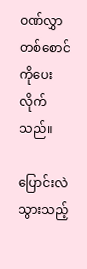ဝဏ်လွှာတစ်စောင်ကိုပေးလိုက်သည်။

ပြောင်းလဲသွားသည့်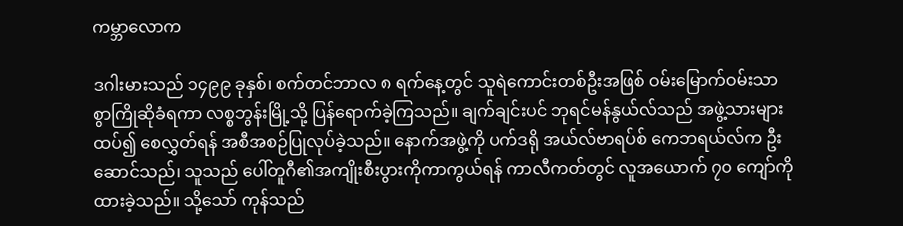ကမ္ဘာလောက

ဒဂါးမားသည် ၁၄၉၉ ခုနှစ်၊ စက်တင်ဘာလ ၈ ရက်နေ့တွင် သူရဲကောင်းတစ်ဦးအဖြစ် ဝမ်းမြောက်ဝမ်းသာစွာကြိုဆိုခံရကာ လစ္စဘွန်းမြို့သို့ ပြန်ရောက်ခဲ့ကြသည်။ ချက်ချင်းပင် ဘုရင်မန်နွယ်လ်သည် အဖွဲ့သားများထပ်၍ စေလွှတ်ရန် အစီအစဉ်ပြုလုပ်ခဲ့သည်။ နောက်အဖွဲ့ကို ပက်ဒရို အယ်လ်ဗာရပ်စ် ကေဘရယ်လ်က ဦးဆောင်သည်၊ သူသည် ပေါ်တူဂီ၏အကျိုးစီးပွားကိုကာကွယ်ရန် ကာလီကတ်တွင် လူအယောက် ၇၀ ကျော်ကိုထားခဲ့သည်။ သို့သော် ကုန်သည်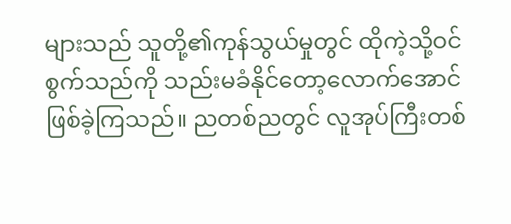များသည် သူတို့၏ကုန်သွယ်မှုတွင် ထိုကဲ့သို့ဝင်စွက်သည်ကို သည်းမခံနိုင်တော့လောက်အောင်ဖြစ်ခဲ့ကြသည်။ ညတစ်ညတွင် လူအုပ်ကြီးတစ်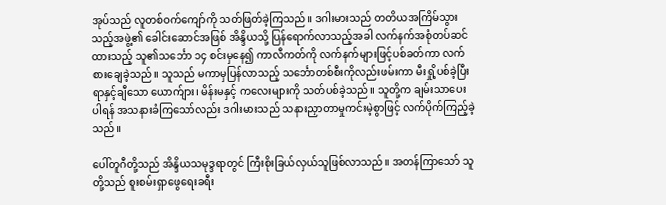အုပ်သည် လူတစ်ဝက်ကျော်ကို သတ်ဖြတ်ခဲ့ကြသည်။ ဒဂါးမားသည် တတိယအကြိမ်သွားသည့်အဖွဲ့၏ ခေါင်းဆောင်အဖြစ် အိန္ဒိယသို့ ပြန်ရောက်လာသည့်အခါ လက်နက်အစုံတပ်ဆင်ထားသည့် သူ၏သင်္ဘော ၁၄ စင်းမှနေ၍ ကာလီကတ်ကို လက်နက်များဖြင့်ပစ်ခတ်ကာ လက်စားချေခဲ့သည်။ သူသည် မကာမှပြန်လာသည့် သင်္ဘောတစ်စီးကိုလည်းဖမ်းကာ မီးရှို့ပစ်ခဲ့ပြီး ရာနှင့်ချီသော ယောက်ျား၊ မိန်းမနှင့် ကလေးများကို သတ်ပစ်ခဲ့သည်။ သူတို့က ချမ်းသာပေးပါရန် အသနားခံကြသော်လည်း ဒဂါးမားသည် သနားညှာတာမှုကင်းမဲ့စွာဖြင့် လက်ပိုက်ကြည့်ခဲ့သည်။

ပေါ်တူဂီတို့သည် အိန္ဒိယသမုဒ္ဒရာတွင် ကြီးစိုးခြယ်လှယ်သူဖြစ်လာသည်။ အတန်ကြာသော် သူတို့သည် စူးစမ်းရှာဖွေရေးခရီး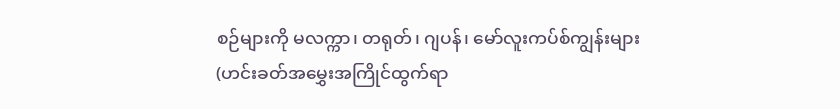စဉ်များကို မလက္ကာ၊ တရုတ်၊ ဂျပန်၊ မော်လူးကပ်စ်ကျွန်းများ (ဟင်းခတ်အမွှေးအကြိုင်ထွက်ရာ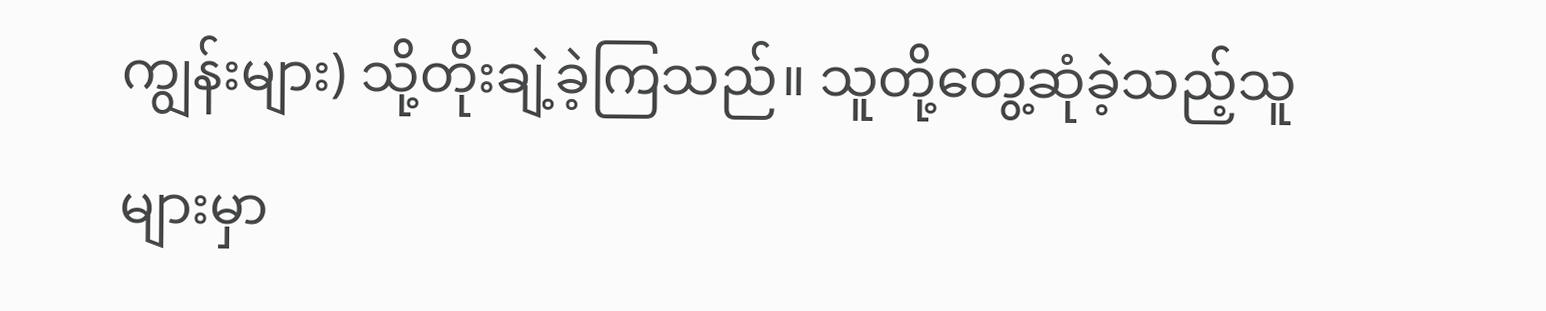ကျွန်းများ) သို့တိုးချဲ့ခဲ့ကြသည်။ သူတို့တွေ့ဆုံခဲ့သည့်သူများမှာ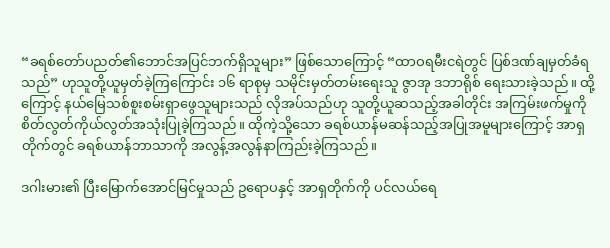“ခရစ်တော်ပညတ်၏ဘောင်အပြင်ဘက်ရှိသူများ” ဖြစ်သောကြောင့် “ထာဝရမီးငရဲတွင် ပြစ်ဒဏ်ချမှတ်ခံရသည်” ဟုသူတို့ယူမှတ်ခဲ့ကြကြောင်း ၁၆ ရာစုမှ သမိုင်းမှတ်တမ်းရေးသူ ဇွာအု ဒဘာရိုစ် ရေးသားခဲ့သည်။ ထို့ကြောင့် နယ်မြေသစ်စူးစမ်းရှာဖွေသူများသည် လိုအပ်သည်ဟု သူတို့ယူဆသည့်အခါတိုင်း အကြမ်းဖက်မှုကို စိတ်လွတ်ကိုယ်လွတ်အသုံးပြုခဲ့ကြသည်။ ထိုကဲ့သို့သော ခရစ်ယာန်မဆန်သည့်အပြုအမူများကြောင့် အာရှတိုက်တွင် ခရစ်ယာန်ဘာသာကို အလွန့်အလွန်နာကြည်းခဲ့ကြသည်။

ဒဂါးမား၏ ပြီးမြောက်အောင်မြင်မှုသည် ဥရောပနှင့် အာရှတိုက်ကို ပင်လယ်ရေ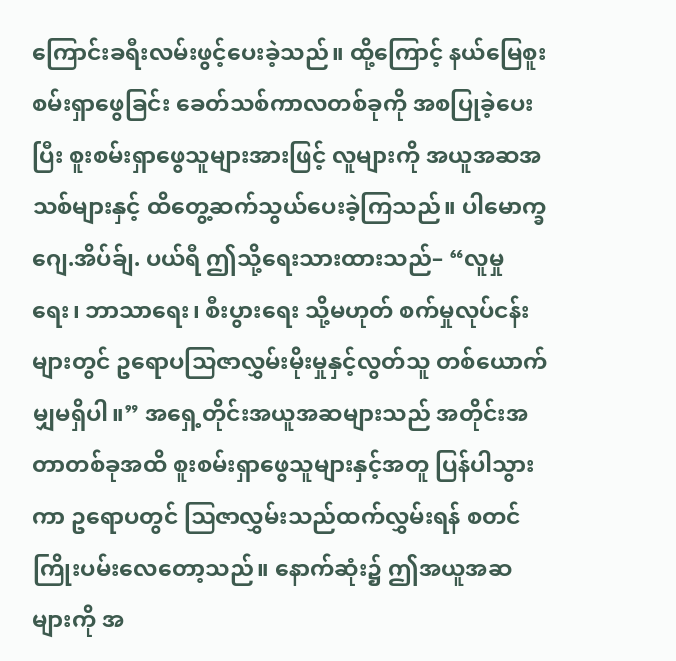ကြောင်းခရီးလမ်းဖွင့်ပေးခဲ့သည်။ ထို့ကြောင့် နယ်မြေစူးစမ်းရှာဖွေခြင်း ခေတ်သစ်ကာလတစ်ခုကို အစပြုခဲ့ပေးပြီး စူးစမ်းရှာဖွေသူများအားဖြင့် လူများကို အယူအဆအသစ်များနှင့် ထိတွေ့ဆက်သွယ်ပေးခဲ့ကြသည်။ ပါမောက္ခ ဂျေ.အိပ်ခ်ျ. ပယ်ရီ ဤသို့ရေးသားထားသည်– “လူမှုရေး၊ ဘာသာရေး၊ စီးပွားရေး သို့မဟုတ် စက်မှုလုပ်ငန်းများတွင် ဥရောပသြဇာလွှမ်းမိုးမှုနှင့်လွတ်သူ တစ်ယောက်မျှမရှိပါ။” အရှေ့တိုင်းအယူအဆများသည် အတိုင်းအတာတစ်ခုအထိ စူးစမ်းရှာဖွေသူများနှင့်အတူ ပြန်ပါသွားကာ ဥရောပတွင် ဩဇာလွှမ်းသည်ထက်လွှမ်းရန် စတင်ကြိုးပမ်းလေတော့သည်။ နောက်ဆုံး၌ ဤအယူအဆများကို အ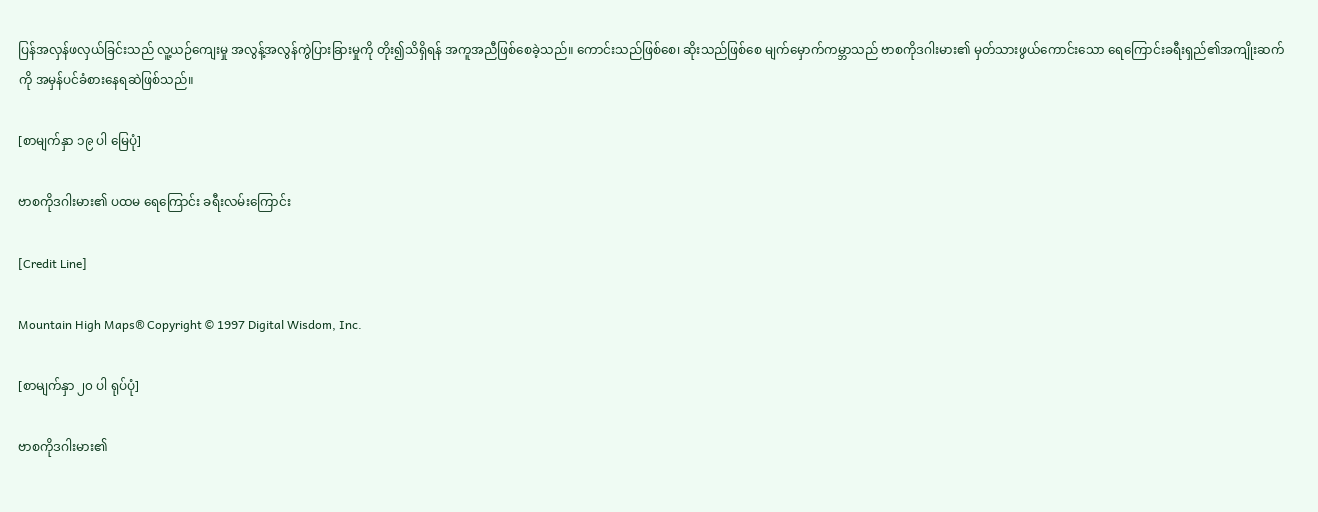ပြန်အလှန်ဖလှယ်ခြင်းသည် လူ့ယဉ်ကျေးမှု အလွန့်အလွန်ကွဲပြားခြားမှုကို တိုး၍သိရှိရန် အကူအညီဖြစ်စေခဲ့သည်။ ကောင်းသည်ဖြစ်စေ၊ ဆိုးသည်ဖြစ်စေ မျက်မှောက်ကမ္ဘာသည် ဗာစကိုဒဂါးမား၏ မှတ်သားဖွယ်ကောင်းသော ရေကြောင်းခရီးရှည်၏အကျိုးဆက်ကို အမှန်ပင်ခံစားနေရဆဲဖြစ်သည်။

[စာမျက်နှာ ၁၉ ပါ မြေပုံ]

ဗာစကိုဒဂါးမား၏ ပထမ ရေကြောင်း ခရီးလမ်းကြောင်း

[Credit Line]

Mountain High Maps® Copyright © 1997 Digital Wisdom, Inc.

[စာမျက်နှာ ၂၀ ပါ ရုပ်ပုံ]

ဗာစကိုဒဂါးမား၏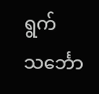ရွက်သင်္ဘော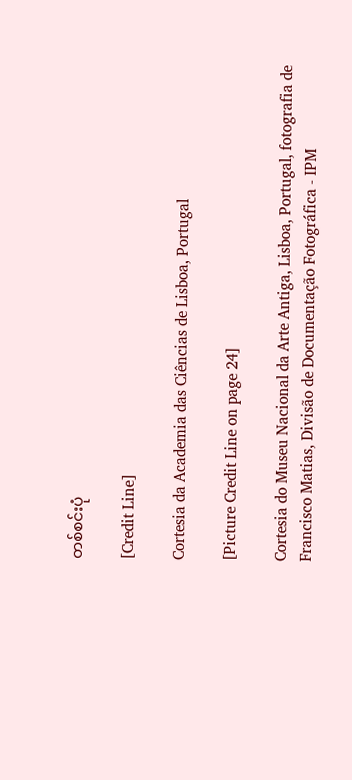တစ်စင်းပုံ

[Credit Line]

Cortesia da Academia das Ciências de Lisboa, Portugal

[Picture Credit Line on page 24]

Cortesia do Museu Nacional da Arte Antiga, Lisboa, Portugal, fotografia de Francisco Matias, Divisão de Documentação Fotográfica - IPM